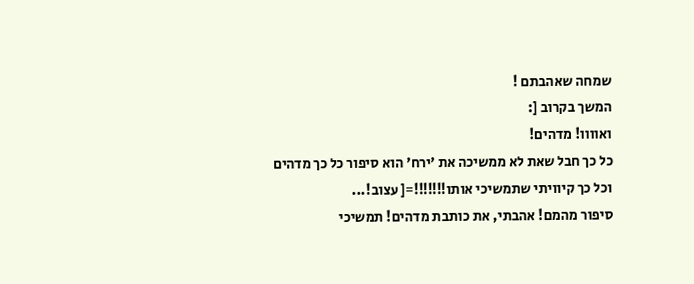שמחה שאהבתם !
המשך בקרוב [:
ואוווו! מדהים!
כל כך חבל שאת לא ממשיכה את 'ירח' הוא סיפור כל כך מדהים וכל כך קיוויתי שתמשיכי אותו!!!!!!!=[ עצוב!...
סיפור מהמם! אהבתי, את כותבת מדהים! תמשיכי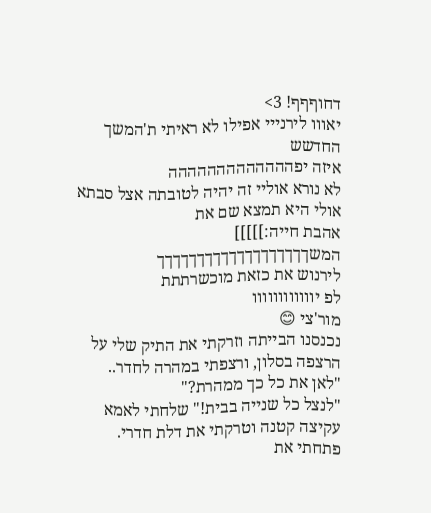דחוףףף! 3>
יאווו לירנייי אפילו לא ראיתי ת'המשך החדשש
איזה יפההההההההההההה
לא נורא אוליי זה יהיה לטובתה אצל סבתא אולי היא תמצא שם את
אהבת חייה:]]]]]
המשךךךךךךךךךךךךךךךךךךך
לירנוש את כזאת מוכשרתתת
לפ יוווווווווווו
מור'צי 😊
נכנסנו הבייתה וזרקתי את התיק שלי על הרצפה בסלון, ורצפתי במהרה לחדר..
"לאן את כל כך ממהרת?"
"לנצל כל שנייה בבית!" שלחתי לאמא עקיצה קטנה וטרקתי את דלת חדרי.
פתחתי את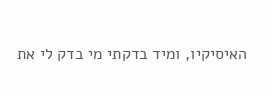האיסיקיו, ומיד בדקתי מי בדק לי את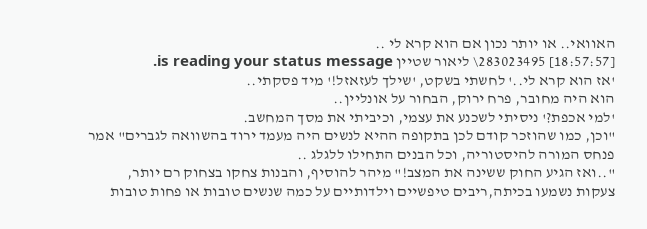האוואי.. או יותר נכון אם הוא קרא לי ..
[18:57:57] 283023495\ ליאור שטיין is reading your status message.
'אז הוא קרא לי..' לחשתי בשקט, 'שילך לעזאזל!' מיד פסקתי..
הוא היה מחובר, פרח ירוק, הבחור על אונליין..
'למי אכפת?' ניסיתי לשכנע את עצמי, וכיביתי את מסך המחשב.
"וכן, כמו שהוזכר קודם לכן בתקופה ההיא לנשים היה מעמד ירוד בהשוואה לגברים" אמר פנחס המורה להיסטוריה, וכל הבנים התחילו ללגלג ..
"..ואז הגיע החוק ששינה את המצב!" מיהר להוסיף, והבנות צחקו בצחוק רם יותר,
צעקות נשמעו בכיתה,ריבים טיפשיים וילדותיים על כמה שנשים טובות או פחות טובות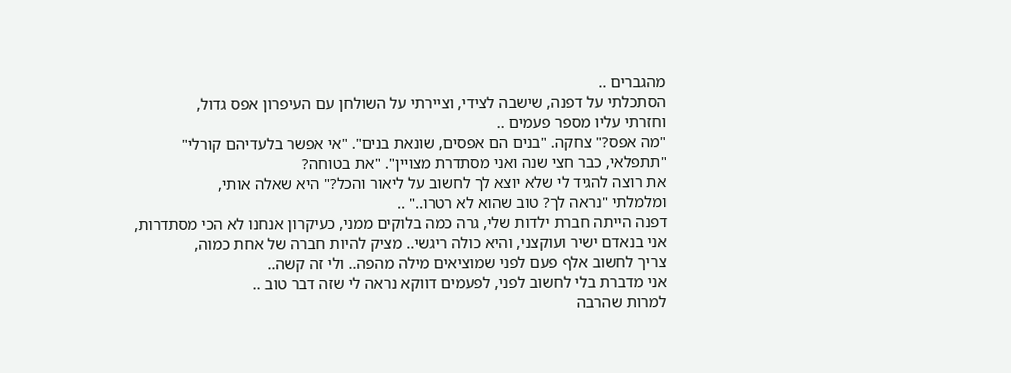מהגברים ..
הסתכלתי על דפנה, שישבה לצידי, וציירתי על השולחן עם העיפרון אפס גדול,
וחזרתי עליו מספר פעמים ..
"מה אפס?" צחקה. "בנים הם אפסים, שונאת בנים". "אי אפשר בלעדיהם קורלי"
"תתפלאי, כבר חצי שנה ואני מסתדרת מצויין". "את בטוחה?
את רוצה להגיד לי שלא יוצא לך לחשוב על ליאור והכל?" היא שאלה אותי,
ומלמלתי "נראה לך? טוב שהוא לא רטרו.." ..
דפנה הייתה חברת ילדות שלי, גרה כמה בלוקים ממני, כעיקרון אנחנו לא הכי מסתדרות,
אני בנאדם ישיר ועוקצני, והיא כולה ריגשי.. מציק להיות חברה של אחת כמוה,
צריך לחשוב אלף פעם לפני שמוציאים מילה מהפה.. ולי זה קשה..
אני מדברת בלי לחשוב לפני, לפעמים דווקא נראה לי שזה דבר טוב ..
למרות שהרבה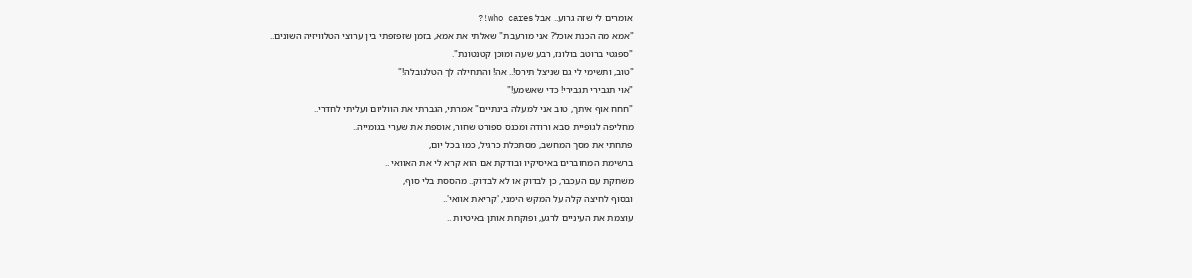אומרים לי שזה גרוע.. אבל who cares!?
"אמא מה הכנת אוכל? אני מורעבת" שאלתי את אמא, בזמן שזפזפתי בין ערוצי הטלוויזיה השונים..
"ספגטי ברוטב בולונז, רבע שעה ומוכן קטנטונת".
"טוב, ותשימי לי גם שניצל תירס!.. אה! והתחילה לך הטלנובלה!"
"אוי תגבירי תגבירי! כדי שאשמע!"
"חחח אוף איתך, טוב אני למעלה בינתיים" אמרתי, הגברתי את הווליום ועליתי לחדרי..
מחליפה לגופיית סבא ורודה ומכנס ספורט שחור, אוספת את שערי בגומייה..
פתחתי את מסך המחשב, מסתכלת כרגיל, כמו בכל יום,
ברשימת המחוברים באיסיקיו ובודקת אם הוא קרא לי את האוואי ..
משחקת עם העכבר, כן לבדוק או לא לבדוק.. מהססת בלי סוף,
ובסוף לחיצה קלה על המקש הימני, 'קריאת אוואי'..
עוצמת את העיניים לרגע, ופוקחת אותן באיטיות ..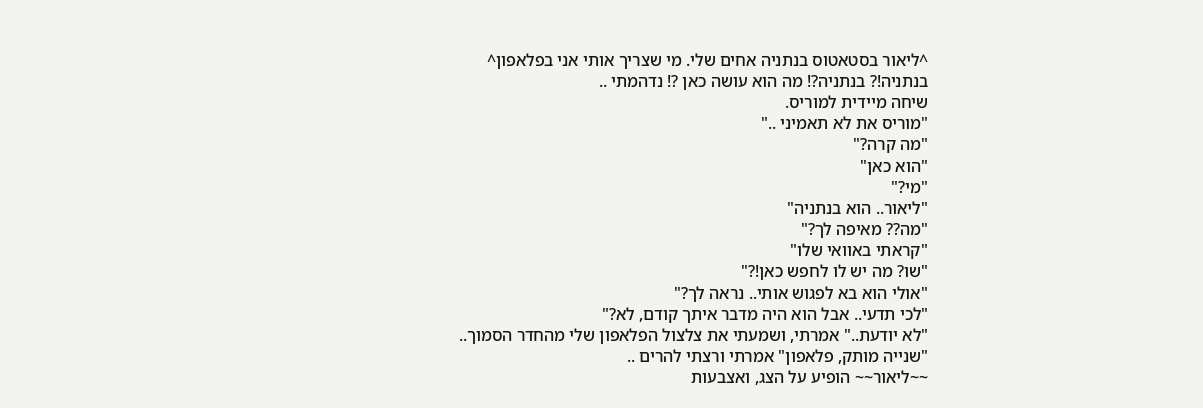^ליאור בסטאטוס בנתניה אחים שלי. מי שצריך אותי אני בפלאפון^
בנתניה!? בנתניה?! מה הוא עושה כאן ?! נדהמתי ..
שיחה מיידית למוריס.
"מוריס את לא תאמיני .."
"מה קרה?"
"הוא כאן"
"מי?"
"ליאור.. הוא בנתניה"
"מה?? מאיפה לך?"
"קראתי באוואי שלו"
"שו? מה יש לו לחפש כאן!?"
"אולי הוא בא לפגוש אותי.. נראה לך?"
"לכי תדעי.. אבל הוא היה מדבר איתך קודם, לא?"
"לא יודעת.." אמרתי, ושמעתי את צלצול הפלאפון שלי מהחדר הסמוך..
"שנייה מותק, פלאפון" אמרתי ורצתי להרים ..
~~ליאור~~ הופיע על הצג, ואצבעות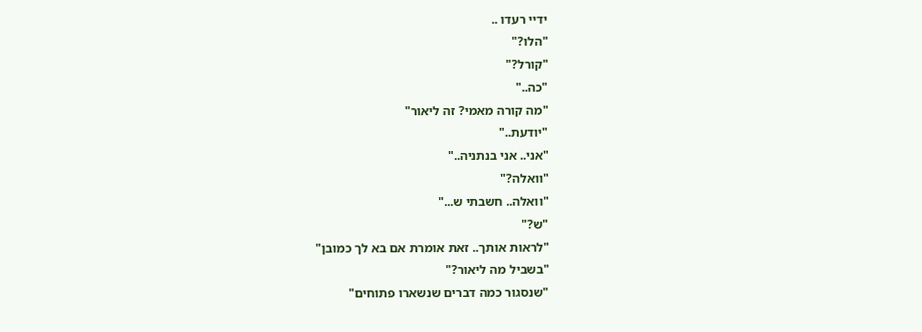ידיי רעדו ..
"הלו?"
"קורל?"
"כה.."
"מה קורה מאמי? זה ליאור"
"יודעת.."
"אני.. אני בנתניה.."
"וואלה?"
"וואלה.. חשבתי ש..."
"ש?"
"לראות אותך.. זאת אומרת אם בא לך כמובן"
"בשביל מה ליאור?"
"שנסגור כמה דברים שנשארו פתוחים"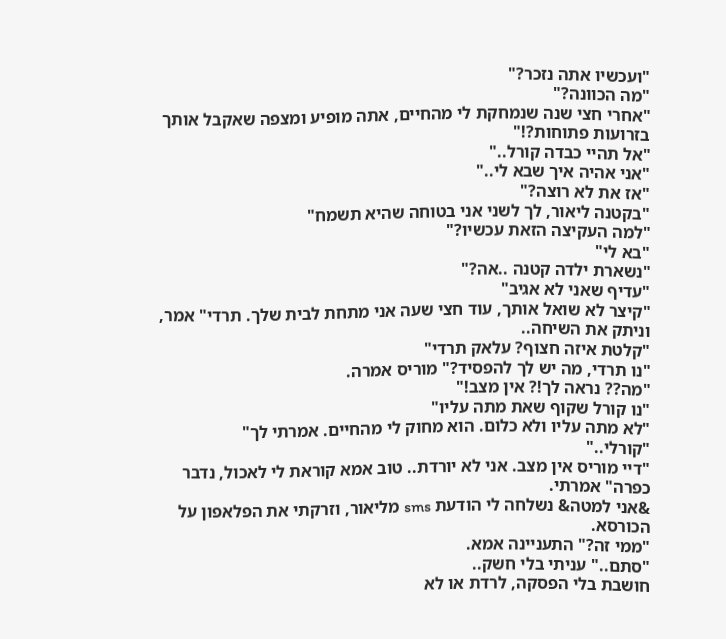"ועכשיו אתה נזכר?"
"מה הכוונה?"
"אחרי חצי שנה שנמחקת לי מהחיים, אתה מופיע ומצפה שאקבל אותך בזרועות פתוחות?!"
"אל תהיי כבדה קורל.."
"אני אהיה איך שבא לי.."
"אז את לא רוצה?"
"בקטנה ליאור, לך לשני אני בטוחה שהיא תשמח"
"למה העקיצה הזאת עכשיו?"
"בא לי"
"נשארת ילדה קטנה ..אה?"
"עדיף שאני לא אגיב"
"קיצר לא שואל אותך, עוד חצי שעה אני מתחת לבית שלך. תרדי" אמר, וניתק את השיחה..
"קלטת איזה חצוף? עלאק תרדי"
"נו תרדי, מה יש לך להפסיד?" מוריס אמרה.
"מה?? נראה לך!? אין מצב!"
"נו קורל שקוף שאת מתה עליו"
"לא מתה עליו ולא כלום. הוא מחוק לי מהחיים. אמרתי לך"
"קורלי.."
"דיי מוריס אין מצב. אני לא יורדת.. טוב אמא קוראת לי לאכול, נדבר כפרה" אמרתי.
&אני למטה& נשלחה לי הודעת sms מליאור, וזרקתי את הפלאפון על הכורסא.
"ממי זה?" התעניינה אמא.
"סתם.." עניתי בלי חשק..
חושבת בלי הפסקה, לרדת או לא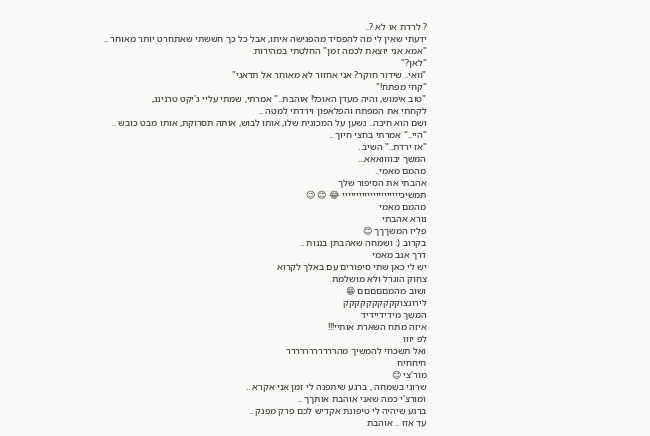? לרדת או לא ?..
ידעתי שאין לי מה להפסיד מהפגישה איתו, אבל כל כך חששתי שאתחרט יותר מאוחר ..
"אמא אני יוצאת לכמה זמן" החלטתי במהירות.
"לאן?"
"וואי.. שידור חוקר? אני אחזור לא מאוחר אל תדאגי"
"קחי מפתח!"
"טוב אימוש, והיה מעדן האוכל! אוהבת.." אמרתי, שמתי עליי ג'יקט טרנינג,
לקחתי את המפתח והפלאפון וירדתי למטה ..
ושם הוא חיכה.. נשען על המכונית שלו, אותו לבוש, אותה תסרוקת, אותו מבט כובש ..
"היי.." אמרתי בחצי חיוך ..
"אז ירדת.." השיב .
המשך יבוווואאא...
מהמם מאמי..
אהבתי את הסיפור שלך
תמשיכייייייייייייייייייייי 😂 😊 😉
מהמם מאמי
נורא אהבתי
פליז המשךךך 😊
בקרוב (: ושמחה שאהבתן בננות ..
דרך אגב מאמי
יש לי כאן שתי סיפורים עם באלך לקרוא
צחוק הוגרל ולא מושלמת
ושוב מהמםםםםם 😁
לירונצוקקקקקקקקקק
המשך מידידיידיד
איזה מתח השארת אותיי!!!
לפ יווו
ואל תשכחי להמשיך מהררררררררררר
חיחחיח
מור'צי 😊
שרוני בשמחה , ברגע שיתפנה לי זמן אני אקרא ..
ומורצ'י כמה שאני אוהבת אותךך ..
ברגע שיהיה לי טיפונת אקדיש לכם פרק מפנק ..
עד אזז .. אוהבת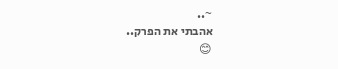~..
אהבתי את הפרק..
😊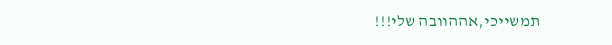תמשייכי,אההוובה שלי!!!